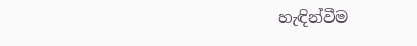හැඳින්වීම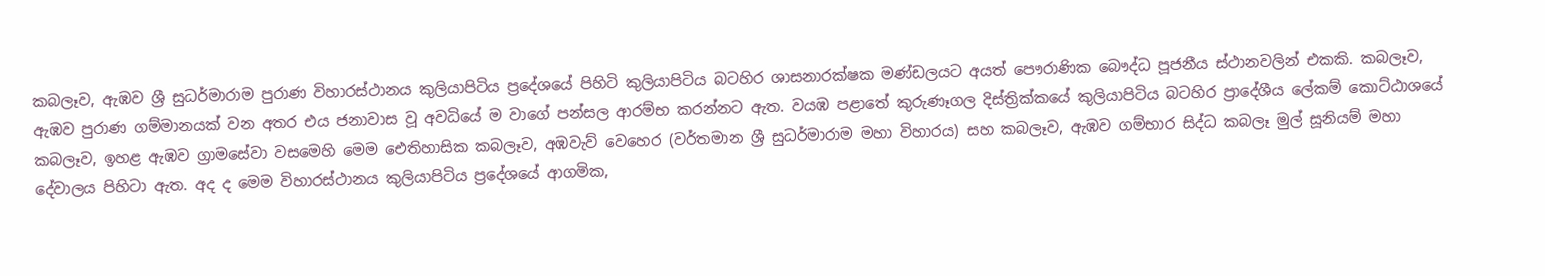කබලෑව, ඇඹව ශ්‍රී සුධර්මාරාම පුරාණ විහාරස්ථානය කුලියාපිටිය ප්‍රදේශයේ පිහිටි කුලියාපිටිය බටහිර ශාසනාරක්ෂක මණ්ඩලයට අයත් පෞරාණික බෞද්ධ පූජනීය ස්ථානවලින් එකකි. කබලෑව, ඇඹව පුරාණ ගම්මානයක් වන අතර එය ජනාවාස වූ අවධියේ ම වාගේ පන්සල ආරම්භ කරන්නට ඇත. වයඹ පළාතේ කුරුණෑගල දිස්ත්‍රික්කයේ කුලියාපිටිය බටහිර ප්‍රාදේශීය ලේකම් කොට්ඨාශයේ කබලෑව, ඉහළ ඇඹව ග්‍රාමසේවා වසමෙහි මෙම ඓතිහාසික කබලෑව, අඹවැව් වෙහෙර (වර්තමාන ශ්‍රී සුධර්මාරාම මහා විහාරය) සහ කබලෑව, ඇඹව ගම්භාර සිද්ධ කබලෑ මුල් සූනියම් මහා දේවාලය පිහිටා ඇත. අද ද මෙම විහාරස්ථානය කුලියාපිටිය ප්‍රදේශයේ ආගමික,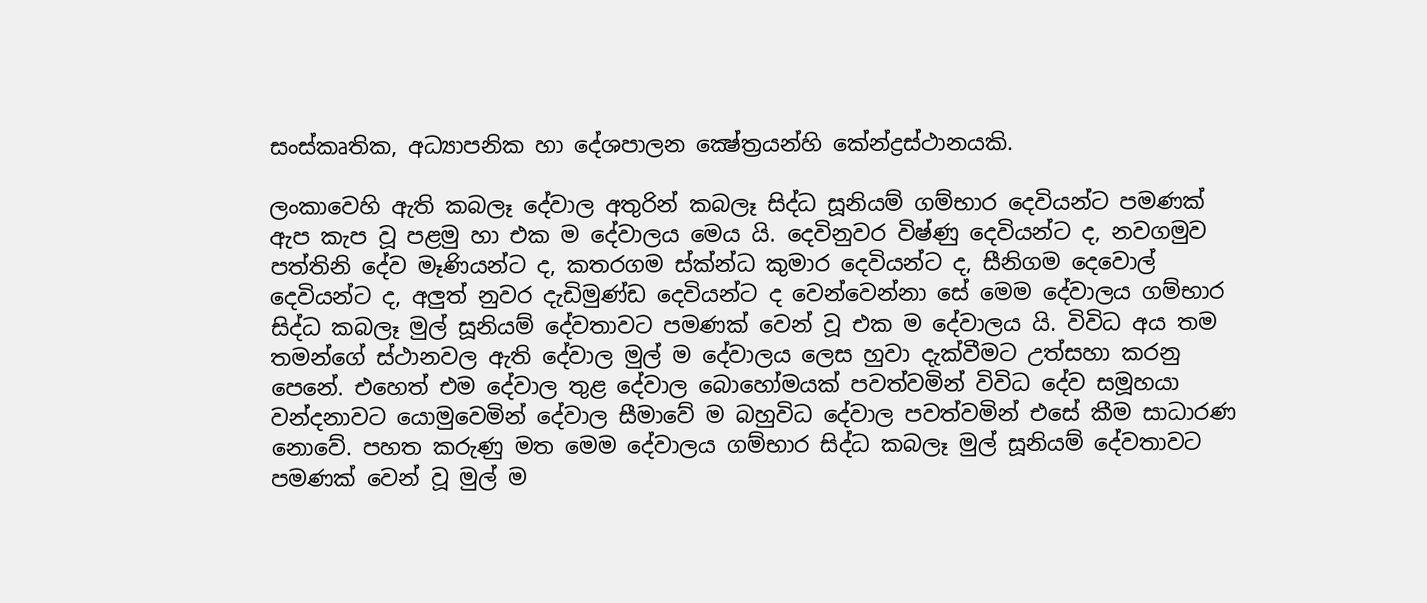සංස්කෘතික, අධ්‍යාපනික හා දේශපාලන ක්‍ෂේත්‍රයන්හි කේන්ද්‍රස්ථානයකි.

ලංකාවෙහි ඇති කබලෑ දේවාල අතුරින් කබලෑ සිද්ධ සූනියම් ගම්භාර දෙවියන්ට පමණක් ඇප කැප වූ පළමු හා එක ම දේවාලය මෙය යි. දෙවිනුවර විෂ්ණු දෙවියන්ට ද, නවගමුව පත්තිනි දේව මෑණියන්ට ද, කතරගම ස්ක්න්ධ කුමාර දෙවියන්ට ද, සීනිගම දෙවොල් දෙවියන්ට ද, අලුත් නුවර දැඩිමුණ්ඩ දෙවියන්ට ද වෙන්වෙන්නා සේ මෙම දේවාලය ගම්භාර සිද්ධ කබලෑ මුල් සූනියම් දේවතාවට පමණක් වෙන් වූ එක ම දේවාලය යි. විවිධ අය තම තමන්ගේ ස්ථානවල ඇති දේවාල මුල් ම දේවාලය ලෙස හුවා දැක්වීමට උත්සහා කරනු පෙනේ. එහෙත් එම දේවාල තුළ දේවාල බොහෝමයක් පවත්වමින් විවිධ දේව සමූහයා වන්දනාවට යොමුවෙමින් දේවාල සීමාවේ ම බහුවිධ දේවාල පවත්වමින් එසේ කීම සාධාරණ නොවේ. පහත කරුණු මත මෙම දේවාලය ගම්භාර සිද්ධ කබලෑ මුල් සූනියම් දේවතාවට පමණක් වෙන් වූ මුල් ම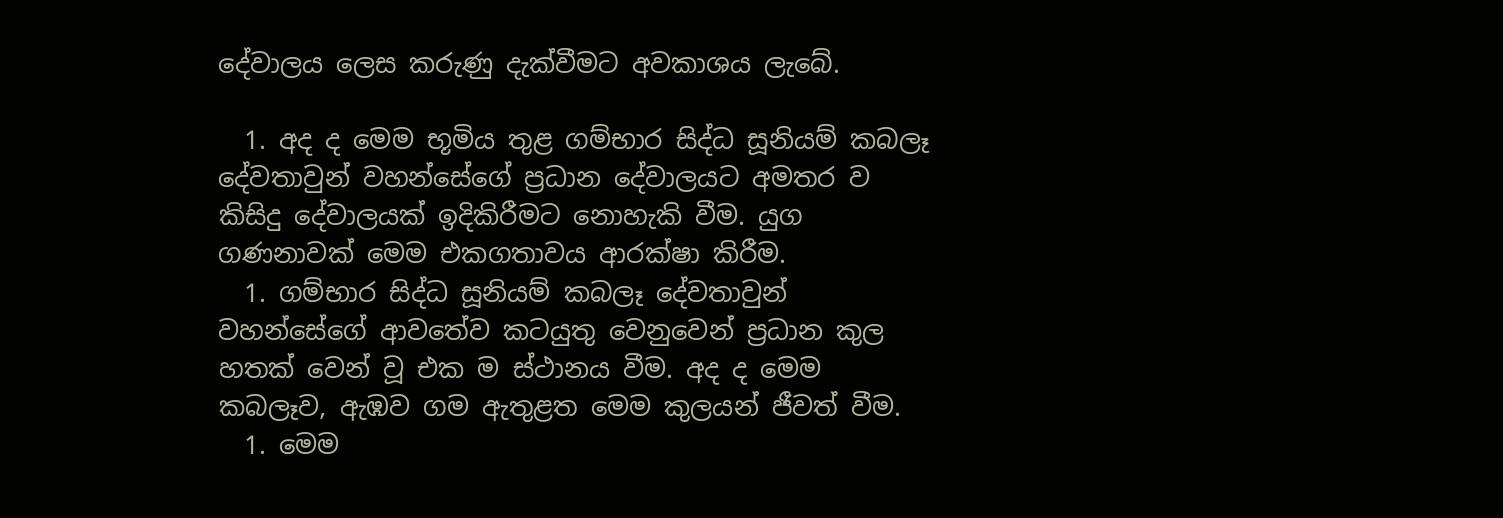දේවාලය ලෙස කරුණු දැක්වීමට අවකාශය ලැබේ.

  1. අද ද මෙම භූමිය තුළ ගම්භාර සිද්ධ සූනියම් කබලෑ දේවතාවුන් වහන්සේගේ ප්‍රධාන දේවාලයට අමතර ව කිසිදු දේවාලයක් ඉදිකිරීමට නොහැකි වීම. යුග ගණනාවක් මෙම එකගතාවය ආරක්ෂා කිරීම.
  1. ගම්භාර සිද්ධ සූනියම් කබලෑ දේවතාවුන් වහන්සේගේ ආවතේව කටයුතු වෙනුවෙන් ප්‍රධාන කුල හතක් වෙන් වූ එක ම ස්ථානය වීම. අද ද මෙම කබලෑව, ඇඹව ගම ඇතුළත මෙම කුලයන් ජීවත් වීම.
  1. මෙම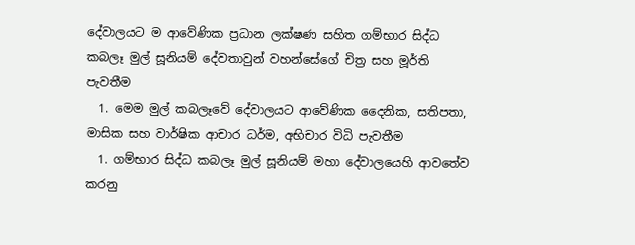දේවාලයට ම ආවේණික ප්‍රධාන ලක්ෂණ සහිත ගම්භාර සිද්ධ කබලෑ මුල් සූනියම් දේවතාවුන් වහන්සේගේ චිත්‍ර සහ මූර්ති පැවතීම
  1. මෙම මුල් කබලෑවේ දේවාලයට ආවේණික දෛනික, සතිපතා, මාසික සහ වාර්ෂික ආචාර ධර්ම, අභිචාර විධි පැවතීම
  1. ගම්භාර සිද්ධ කබලෑ මුල් සූනියම් මහා දේවාලයෙහි ආවතේව කරනු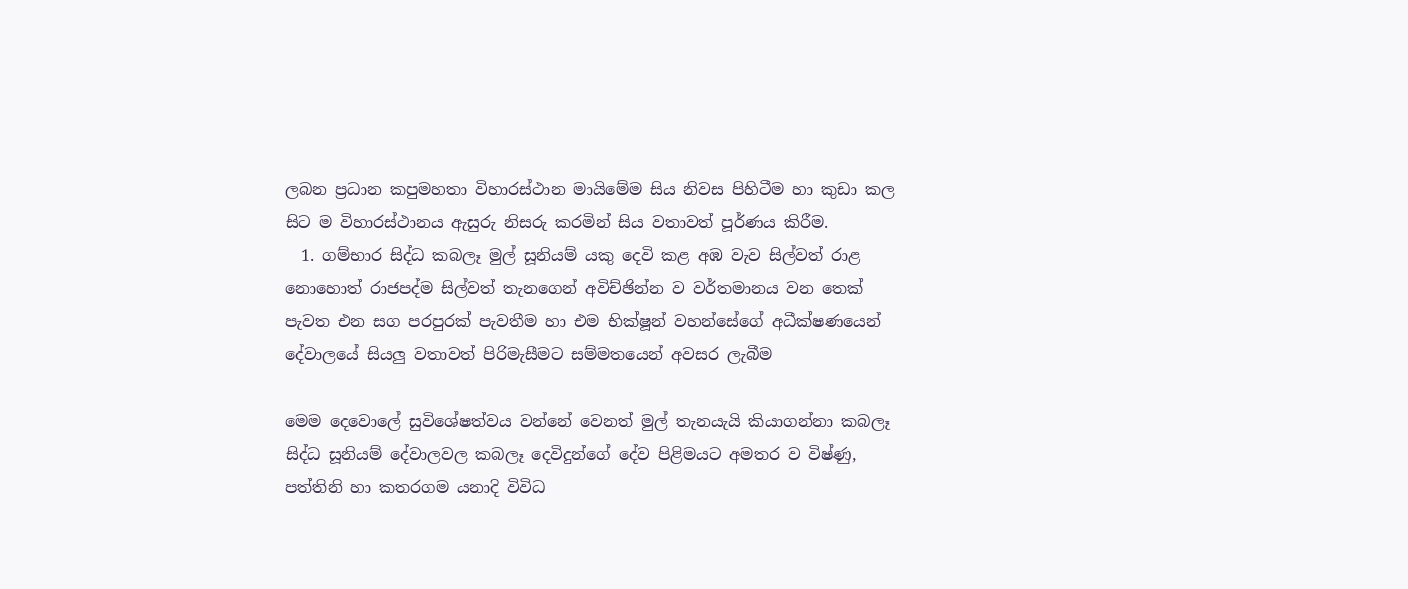ලබන ප්‍රධාන කපුමහතා විහාරස්ථාන මායිමේම සිය නිවස පිහිටීම හා කුඩා කල සිට ම විහාරස්ථානය ඇසුරු නිසරු කරමින් සිය වතාවත් පූර්ණය කිරීම.
  1. ගම්භාර සිද්ධ කබලෑ මුල් සූනියම් යකු දෙවි කළ අඹ වැව සිල්වත් රාළ නොහොත් රාජපද්ම සිල්වත් තැනගෙන් අවිච්ඡින්න ව වර්තමානය වන තෙක් පැවත එන සග පරපුරක් පැවතීම හා එම භික්ෂූන් වහන්සේගේ අධීක්ෂණයෙන් දේවාලයේ සියලු වතාවත් පිරිමැසීමට සම්මතයෙන් අවසර ලැබීම

මෙම දෙවොලේ සුවිශේෂත්වය වන්නේ වෙනත් මුල් තැනයැයි කියාගන්නා කබලෑ සිද්ධ සූනියම් දේවාලවල කබලෑ දෙවිදුන්ගේ දේව පිළිමයට අමතර ව විෂ්ණු, පත්තිනි හා කතරගම යනාදි විවිධ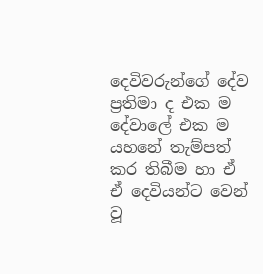දෙවිවරුන්ගේ දේව ප්‍රතිමා ද එක ම දේවාලේ එක ම යහනේ තැම්පත් කර තිබීම හා ඒ ඒ දෙවියන්ට වෙන් වූ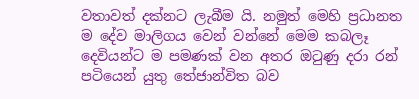වතාවත් දක්නට ලැබීම යි. නමුත් මෙහි ප්‍රධානත ම දේව මාලිගය වෙන් වන්නේ මෙම කබලෑ දෙවියන්ට ම පමණක් වන අතර ඔටුණු දරා රන් පටියෙන් යුතු තේජාන්විත බව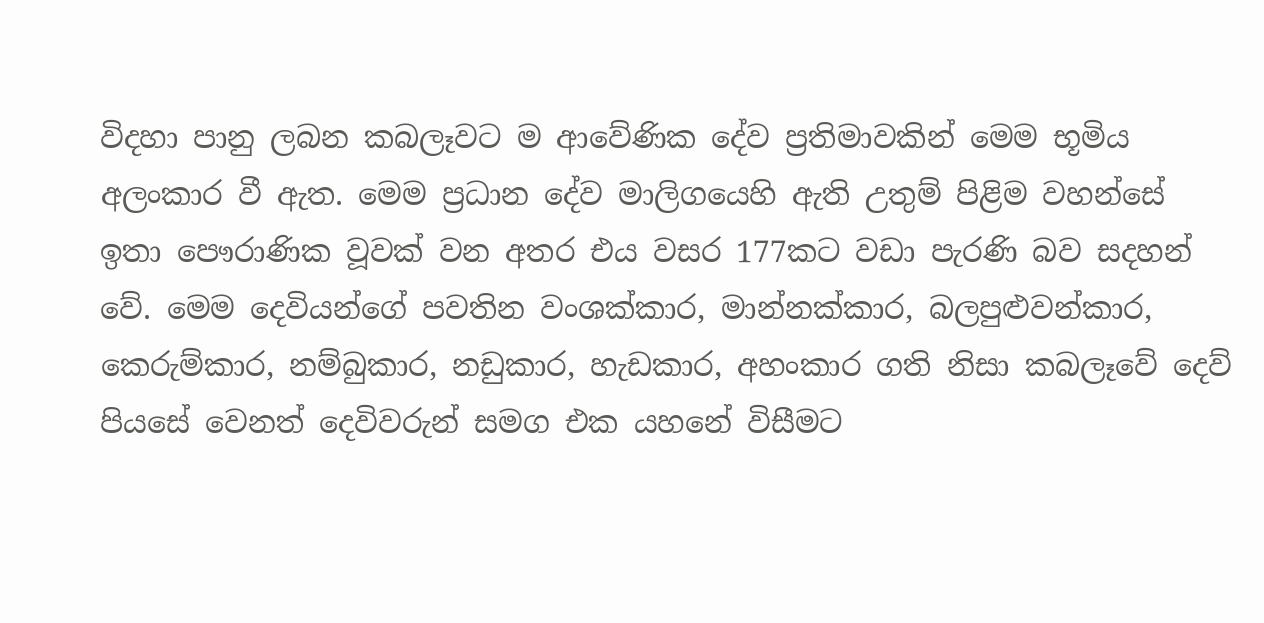විදහා පානු ලබන කබලෑවට ම ආවේණික දේව ප්‍රතිමාවකින් මෙම භූමිය අලංකාර වී ඇත. මෙම ප්‍රධාන දේව මාලිගයෙහි ඇති උතුම් පිළිම වහන්සේ ඉතා පෞරාණික වූවක් වන අතර එය වසර 177කට වඩා පැරණි බව සදහන් වේ. මෙම දෙවියන්ගේ පවතින වංශක්කාර, මාන්නක්කාර, බලපුළුවන්කාර, කෙරුම්කාර, නම්බුකාර, නඩුකාර, හැඩකාර, අහංකාර ගති නිසා කබලෑවේ දෙව් පියසේ වෙනත් දෙවිවරුන් සමග එක යහනේ විසීමට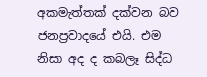අකමැත්තක් දක්වන බව ජනප්‍රවාදයේ එයි. එම නිසා අද ද කබලෑ සිද්ධ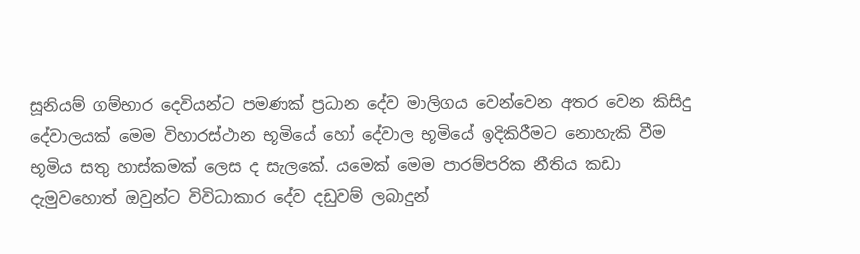සූනියම් ගම්භාර දෙවියන්ට පමණක් ප්‍රධාන දේව මාලිගය වෙන්වෙන අතර වෙන කිසිදු දේවාලයක් මෙම විහාරස්ථාන භූමියේ හෝ දේවාල භූමියේ ඉදිකිරීමට නොහැකි වීම භූමිය සතු හාස්කමක් ලෙස ද සැලකේ. යමෙක් මෙම පාරම්පරික නීතිය කඩා දැමුවහොත් ඔවුන්ට විවිධාකාර දේව දඩුවම් ලබාදුන්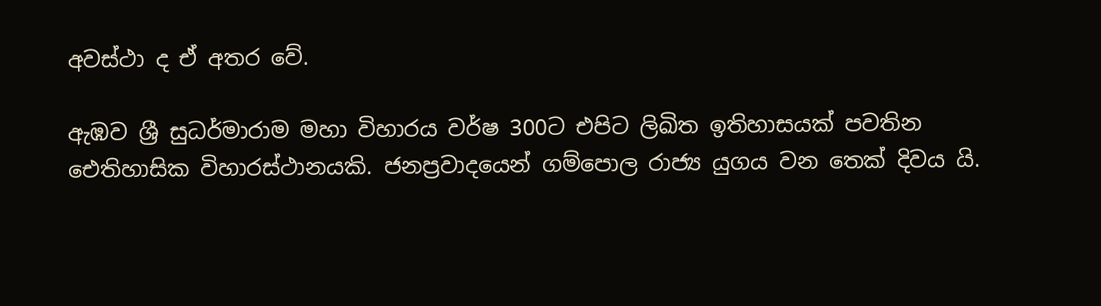අවස්ථා ද ඒ අතර වේ.

ඇඹව ශ්‍රී සුධර්මාරාම මහා විහාරය වර්ෂ 300ට එපිට ලිඛිත ඉතිහාසයක් පවතින ඓතිහාසික විහාරස්ථානයකි. ජනප්‍රවාදයෙන් ගම්පොල රාජ්‍ය යුගය වන තෙක් දිවය යි.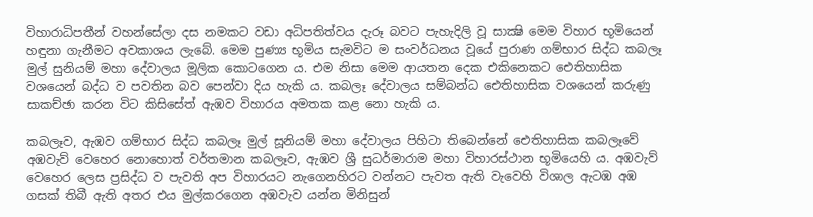විහාරාධිපතීන් වහන්සේලා දස නමකට වඩා අධිපතිත්වය දැරූ බවට පැහැදිලි වූ සාක්‍ෂි මෙම විහාර භූමියෙන් හඳුනා ගැනීමට අවකාශය ලැබේ. මෙම පුණ්‍ය භූමිය සැමවිට ම සංවර්ධනය වූයේ පුරාණ ගම්භාර සිද්ධ කබලෑ මුල් සුනියම් මහා දේවාලය මූලික කොටගෙන ය. එම නිසා මෙම ආයතන දෙක එකිනෙකට ඓතිහාසික වශයෙන් බද්ධ ව පවතින බව පෙන්වා දිය හැකි ය. කබලෑ දේවාලය සම්බන්ධ ඓතිහාසික වශයෙන් කරුණු සාකච්ඡා කරන විට කිසිසේත් ඇඹව විහාරය අමතක කළ නො හැකි ය.

කබලෑව, ඇඹව ගම්භාර සිද්ධ කබලෑ මුල් සූනියම් මහා දේවාලය පිහිටා තිබෙන්නේ ඓතිහාසික කබලෑවේ අඹවැව් වෙහෙර නොහොත් වර්තමාන කබලෑව, ඇඹව ශ්‍රී සුධර්මාරාම මහා විහාරස්ථාන භූමියෙහි ය. අඹවැව් වෙහෙර ලෙස ප්‍රසිද්ධ ව පැවති අප විහාරයට නැගෙනහිරට වන්නට පැවත ඇති වැවෙහි විශාල ඇටඹ අඹ ගසක් තිබී ඇති අතර එය මුල්කරගෙන අඹවැව යන්න මිනිසුන්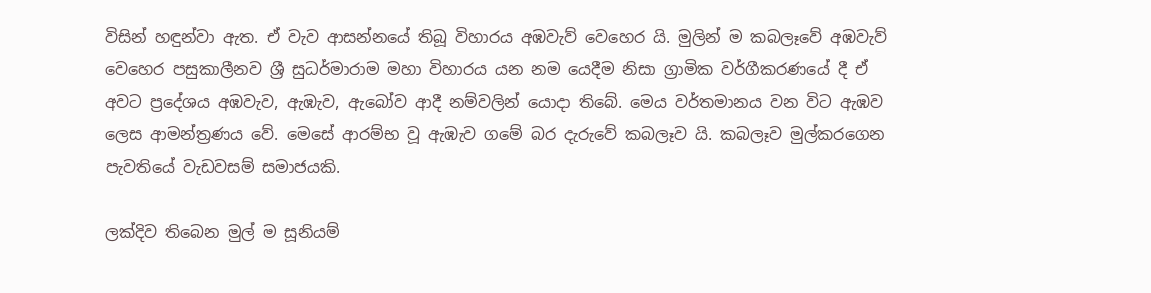විසින් හඳුන්වා ඇත. ඒ වැව ආසන්නයේ තිබූ විහාරය අඹවැව් වෙහෙර යි. මුලින් ම කබලෑවේ අඹවැව් වෙහෙර පසුකාලීනව ශ්‍රී සුධර්මාරාම මහා විහාරය යන නම යෙදීම නිසා ග්‍රාමික වර්ගීකරණයේ දී ඒ අවට ප්‍රදේශය අඹවැව, ඇඹැව, ඇබෝව ආදී නම්වලින් යොදා තිබේ. මෙය වර්තමානය වන විට ඇඹව ලෙස ආමන්ත්‍රණය වේ. මෙසේ ආරම්භ වූ ඇඹැව ගමේ බර දැරුවේ කබලෑව යි. කබලෑව මුල්කරගෙන පැවතියේ වැඩවසම් සමාජයකි.

ලක්දිව තිබෙන මුල් ම සූනියම්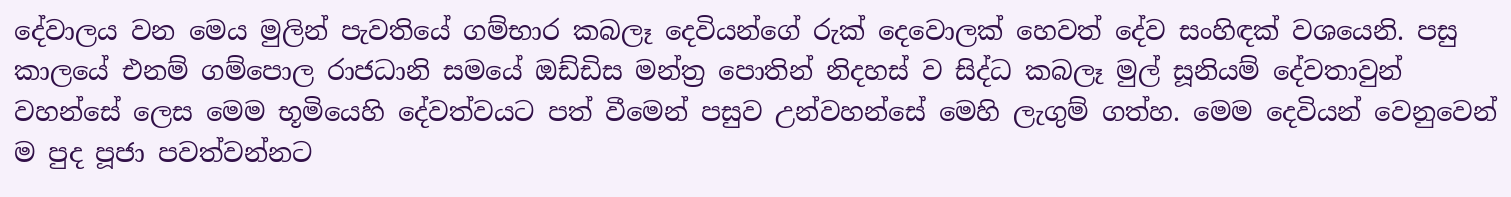දේවාලය වන මෙය මුලින් පැවතියේ ගම්භාර කබලෑ දෙවියන්ගේ රුක් දෙවොලක් හෙවත් දේව සංහිඳක් වශයෙනි. පසු කාලයේ එනම් ගම්පොල රාජධානි සමයේ ඔඩ්ඩිස මන්ත්‍ර පොතින් නිදහස් ව සිද්ධ කබලෑ මුල් සූනියම් දේවතාවුන් වහන්සේ ලෙස මෙම භූමියෙහි දේවත්වයට පත් වීමෙන් පසුව උන්වහන්සේ මෙහි ලැගුම් ගත්හ. මෙම දෙවියන් වෙනුවෙන් ම පුද පූජා පවත්වන්නට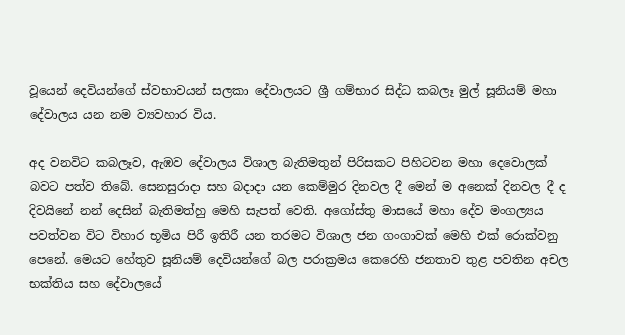වූයෙන් දෙවියන්ගේ ස්වභාවයන් සලකා දේවාලයට ශ්‍රී ගම්භාර සිද්ධ කබලෑ මුල් සූනියම් මහා දේවාලය යන නම ව්‍යවහාර විය.

අද වනවිට කබලෑව, ඇඹව දේවාලය විශාල බැතිමතුන් පිරිසකට පිහිටවන මහා දෙවොලක් බවට පත්ව තිබේ. සෙනසුරාදා සහ බදාදා යන කෙම්මුර දිනවල දී මෙන් ම අනෙක් දිනවල දී ද දිවයිනේ නන් දෙසින් බැතිමත්හු මෙහි සැපත් වෙති. අගෝස්තු මාසයේ මහා දේව මංගල්‍යය පවත්වන විට විහාර භූමිය පිරී ඉතිරී යන තරමට විශාල ජන ගංගාවක් මෙහි එක් රොක්වනු පෙනේ. මෙයට හේතුව සූනියම් දෙවියන්ගේ බල පරාක්‍රමය කෙරෙහි ජනතාව තුළ පවතින අචල භක්තිය සහ දේවාලයේ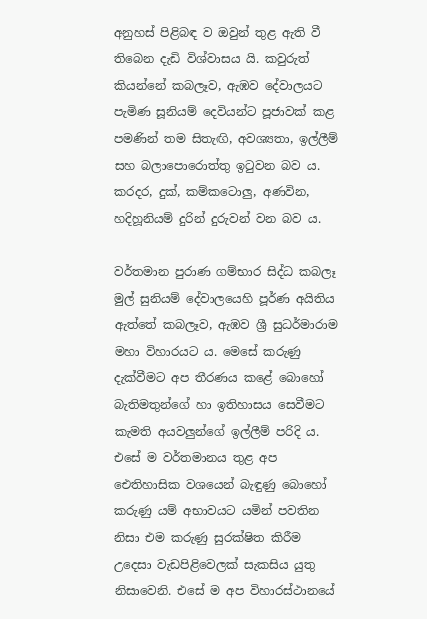අනුහස් පිළිබඳ ව ඔවුන් තුළ ඇති වී තිබෙන දැඩි විශ්වාසය යි. කවුරුත් කියන්නේ කබලෑව, ඇඹව දේවාලයට පැමිණ සූනියම් දෙවියන්ට පූජාවක් කළ පමණින් තම සිතැඟි, අවශ්‍යතා, ඉල්ලීම් සහ බලාපොරොත්තු ඉටුවන බව ය. කරදර, දුක්, කම්කටොලු, අණවින, හදිහූනියම් දුරින් දුරුවන් වන බව ය.

වර්තමාන පුරාණ ගම්භාර සිද්ධ කබලෑ මුල් සුනියම් දේවාලයෙහි පූර්ණ අයිතිය ඇත්තේ කබලෑව, ඇඹව ශ්‍රී සුධර්මාරාම මහා විහාරයට ය. මෙසේ කරුණු දැක්වීමට අප තීරණය කළේ බොහෝ බැතිමතුන්ගේ හා ඉතිහාසය සෙවීමට කැමති අයවලුන්ගේ ඉල්ලීම් පරිදි ය. එසේ ම වර්තමානය තුළ අප ඓතිහාසික වශයෙන් බැඳුණු බොහෝ කරුණු යම් අභාවයට යමින් පවතින නිසා එම කරුණු සුරක්ෂිත කිරීම උදෙසා වැඩපිළිවෙලක් සැකසිය යුතු නිසාවෙනි. එසේ ම අප විහාරස්ථානයේ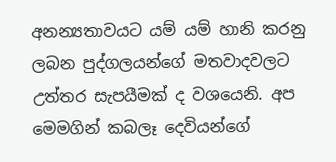අනන්‍යතාවයට යම් යම් හානි කරනු ලබන පුද්ගලයන්ගේ මතවාදවලට උත්තර සැපයීමක් ද වශයෙනි. අප මෙමගින් කබලෑ දෙවියන්ගේ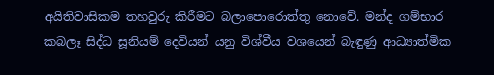අයිතිවාසිකම තහවුරු කිරීමට බලාපොරොත්තු නොවේ. මන්ද ගම්භාර කබලෑ සිද්ධ සූනියම් දෙවියන් යනු විශ්වීය වශයෙන් බැඳුණු ආධ්‍යාත්මික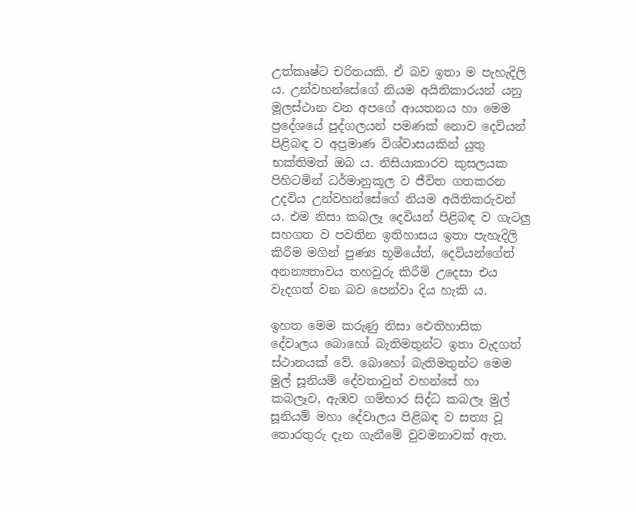උත්කෘෂ්ට චරිතයකි. ඒ බව ඉතා ම පැහැදිලි ය. උන්වහන්සේගේ නියම අයිතිකාරයන් යනු මූලස්ථාන වන අපගේ ආයතනය හා මෙම ප්‍රදේශයේ පුද්ගලයන් පමණක් නොව දෙවියන් පිළිබඳ ව අප්‍රමාණ විශ්වාසයකින් යුතු භක්තිමත් ඔබ ය. නිසියාකාරව කුසලයක පිහිටමින් ධර්මානුකූල ව ජීවිත ගතකරන උදවිය උන්වහන්සේගේ නියම අයිතිකරුවන් ය. එම නිසා කබලෑ දෙවියන් පිළිබඳ ව ගැටලු සහගත ව පවතින ඉතිහාසය ඉතා පැහැදිලි කිරීම මගින් පුණ්‍ය භූමියේත්, දෙවියන්ගේත් අනන්‍යතාවය තහවුරු කිරීම් උදෙසා එය වැදගත් වන බව පෙන්වා දිය හැකි ය.

ඉහත මෙම කරුණු නිසා ඓතිහාසික දේවාලය බොහෝ බැතිමතුන්ට ඉතා වැදගත් ස්ථානයක් වේ. බොහෝ බැතිමතුන්ට මෙම මුල් සූනියම් දේවතාවුන් වහන්සේ හා කබලෑව, ඇඹව ගම්භාර සිද්ධ කබලෑ මුල් සූනියම් මහා දේවාලය පිළිබඳ ව සත්‍ය වූ තොරතුරු දැන ගැනීමේ වුවමනාවක් ඇත.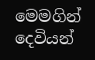මෙමගින් දෙවියන්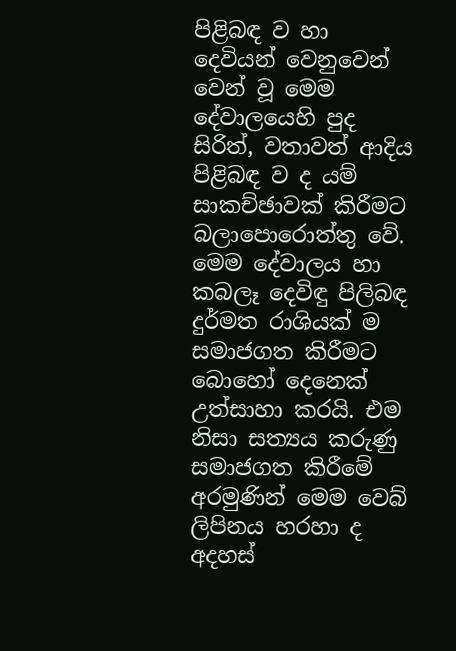පිළිබඳ ව හා දෙවියන් වෙනුවෙන් වෙන් වූ මෙම දේවාලයෙහි පුද සිරිත්, වතාවත් ආදිය පිළිබඳ ව ද යම් සාකච්ඡාවක් කිරීමට බලාපොරොත්තු වේ. මෙම දේවාලය හා කබලෑ දෙවිඳු පිලිබඳ දුර්මත රාශියක් ම සමාජගත කිරීමට බොහෝ දෙනෙක් උත්සාහා කරයි. එම නිසා සත්‍යය කරුණු සමාජගත කිරීමේ අරමුණින් මෙම වෙබ් ලිපිනය හරහා ද අදහස්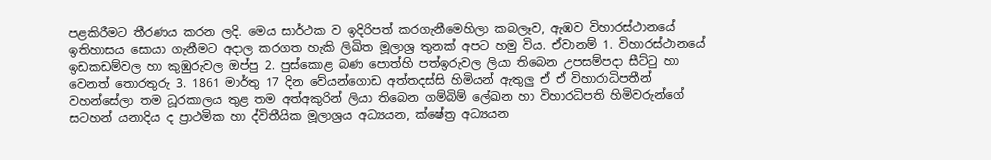පළකිරීමට තීරණය කරන ලදි. මෙය සාර්ථක ව ඉදිරිපත් කරගැනීමෙහිලා කබලෑව, ඇඹව විහාරස්ථානයේ ඉතිහාසය සොයා ගැනීමට අදාල කරගත හැකි ලිඛිත මූලාශ්‍ර තුනක් අපට හමු විය. ඒවානම් 1. විහාරස්ථානයේ ඉඩකඩම්වල හා කුඹුරුවල ඔප්පු 2. පුස්කොළ බණ පොත්හි පත්ඉරුවල ලියා තිබෙන උපසම්පදා සීට්ටු හා වෙනත් තොරතුරු 3. 1861 මාර්තු 17 දින වේයන්ගොඩ අත්තදස්සි හිමියන් ඇතුලු ඒ ඒ විහාරාධිපතීන් වහන්සේලා තම ධූරකාලය තුළ තම අත්අකුරින් ලියා තිබෙන ගම්බිම් ලේඛන හා විහාරධිපති හිමිවරුන්ගේ සටහන් යනාදිය ද ප්‍රාථමික හා ද්විතීයික මූලාශ්‍රය අධ්‍යයන, ක්ෂේත්‍ර අධ්‍යයන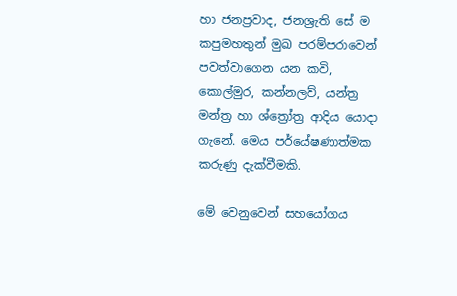හා ජනප්‍රවාද, ජනශ්‍රැති සේ ම කපුමහතුන් මුඛ පරම්පරාවෙන් පවත්වාගෙන යන කවි, කොල්මුර, කන්නලව්, යන්ත්‍ර මන්ත්‍ර හා ශ්ත්‍රෝත්‍ර ආදිය යොදා ගැනේ. මෙය පර්යේෂණාත්මක කරුණු දැක්වීමකි.

මේ වෙනුවෙන් සහයෝගය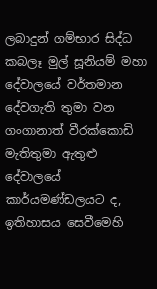ලබාදුන් ගම්භාර සිද්ධ කබලෑ මුල් සූනියම් මහා දේවාලයේ වර්තමාන දේවගැති තුමා වන ගංගානාත් වීරක්කොඩි මැතිතුමා ඇතුළු දේවාලයේ කාර්යමණ්ඩලයට ද, ඉතිහාසය සෙවීමෙහි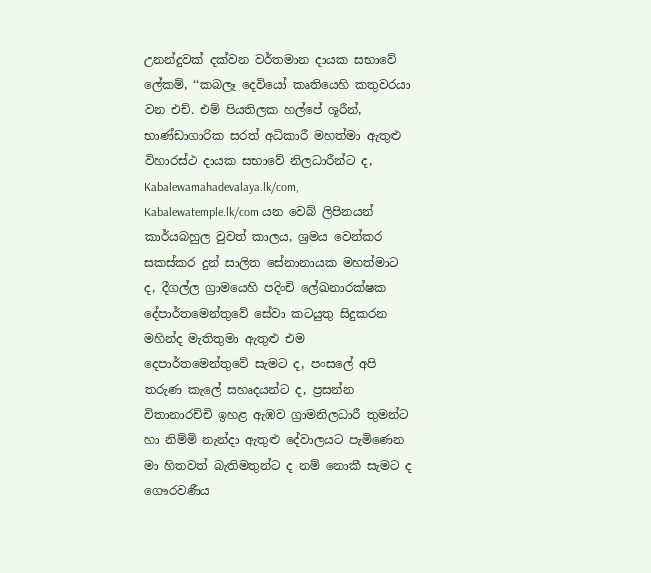උනන්දුවක් දක්වන වර්තමාන දායක සභාවේ ලේකම්, ‘‘කබලෑ දෙවියෝ කෘතියෙහි කතුවරයා වන එච්. එම් පියතිලක හල්පේ ශූරීන්, භාණ්ඩාගාරික සරත් අධිකාරී මහත්මා ඇතුළු විහාරස්ථ දායක සභාවේ නිලධාරීන්ට ද, Kabalewamahadevalaya.lk/com, Kabalewatemple.lk/com යන වෙබ් ලිපිනයන් කාර්යබහුල වුවත් කාලය, ශ්‍රමය වෙන්කර සකස්කර දුන් සාලිත සේනානායක මහත්මාට ද, දීගල්ල ග්‍රාමයෙහි පදිංචි ලේඛනාරක්ෂක දේපාර්තමෙන්තුවේ සේවා කටයුතු සිදුකරන මහින්ද මැතිතුමා ඇතුළු එම දෙපාර්තමෙන්තුවේ සැමට ද, පංසලේ අපි තරුණ කැලේ සහෘදයන්ට ද, ප්‍රසන්න විතානාරච්චි ඉහළ ඇඹව ග්‍රාමනිලධාරී තුමන්ට හා නිම්මි නැන්දා ඇතුළු දේවාලයට පැමිණෙන මා හිතවත් බැතිමතුන්ට ද නම් නොකී සැමට ද ගෞරවණීය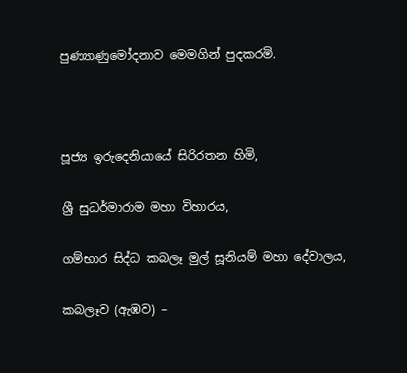පුණ්‍යාණුමෝදනාව මෙමගින් පුදකරමි.



පූජ්‍ය ඉරුදෙනියායේ සිරිරතන හිමි,

ශ්‍රී සුධර්මාරාම මහා විහාරය,

ගම්භාර සිද්ධ කබලෑ මුල් සූනියම් මහා දේවාලය,

කබලෑව (ඇඹව) –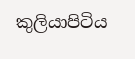කුලියාපිටිය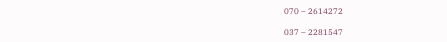070 – 2614272

037 – 2281547